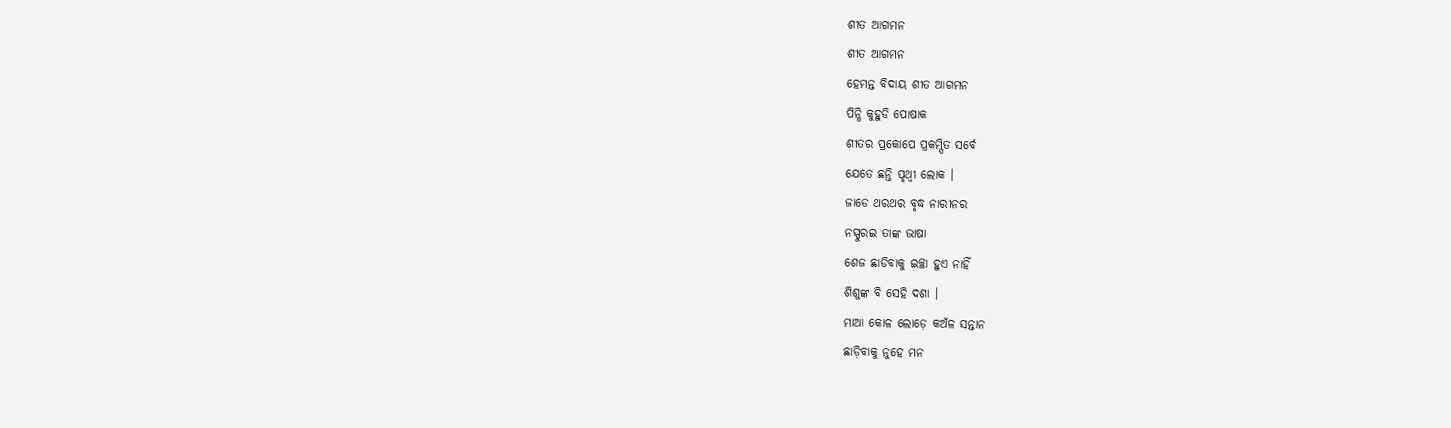ଶୀତ ଆଗମନ
ଶୀତ ଆଗମନ
ହେମନ୍ତ ବିଦାୟ ଶୀତ ଆଗମନ
ପିନ୍ଧି କୁହୁଡି ପୋଷାକ
ଶୀତର ପ୍ରକୋପେ ପ୍ରକମ୍ପିତ ସର୍ବେ
ଯେତେ ଛନ୍ତି ପୃଥ୍ବୀ ଲୋକ ।
ଜାଡେ ଥରଥର ବୃଦ୍ଧ ନାରୀନର
ନସ୍ପୁରଇ ତାଙ୍କ ଭାଷା
ଶେଜ ଛାଡିବାକୁ ଇଚ୍ଛା ହୁଏ ନାହିଁ
ଶିଶୁଙ୍କ ବି ସେହି ଦଶା ।
ମାଆ କୋଳ ଲୋଡ଼େ କଅଁଳ ସନ୍ତାନ
ଛାଡ଼ିବାକୁ ନୁହେ ମନ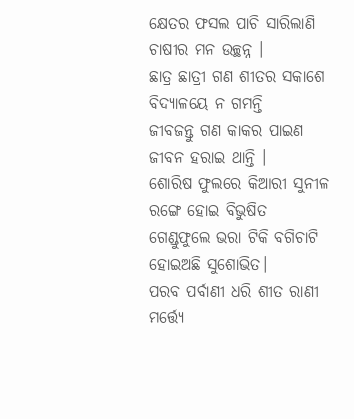କ୍ଷେତର ଫସଲ ପାଚି ସାରିଲାଣି
ଚାଷୀର ମନ ଉଚ୍ଛନ୍ନ ।
ଛାତ୍ର ଛାତ୍ରୀ ଗଣ ଶୀତର ସକାଶେ
ବିଦ୍ୟାଳୟେ ନ ଗମନ୍ତି
ଜୀବଜନ୍ତୁ ଗଣ କାକର ପାଇଣ
ଜୀବନ ହରାଇ ଥାନ୍ତି ।
ଶୋରିଷ ଫୁଲରେ କିଆରୀ ସୁନୀଳ
ରଙ୍ଗେ ହୋଇ ବିଭୁଷିତ
ଗେଣ୍ଡୁଫୁଲେ ଭରା ଟିକି ବଗିଚାଟି
ହୋଇଅଛି ସୁଶୋଭିତ।
ପରବ ପର୍ବାଣୀ ଧରି ଶୀତ ରାଣୀ
ମର୍ତ୍ତ୍ଯେ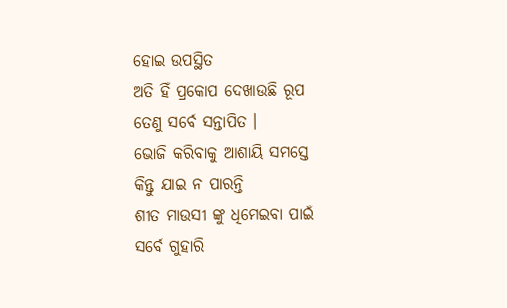ହୋଇ ଉପସ୍ଥିତ
ଅତି ହିଁ ପ୍ରକୋପ ଦେଖାଉଛି ରୂପ
ତେଣୁ ସର୍ବେ ସନ୍ତାପିତ ।
ଭୋଜି କରିବାକୁ ଆଶାୟି ସମସ୍ତେ
କିନ୍ତୁ ଯାଇ ନ ପାରନ୍ତି
ଶୀତ ମାଉସୀ ଙ୍କୁ ଧିମେଇବା ପାଇଁ
ସର୍ବେ ଗୁହାରି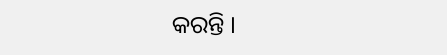କରନ୍ତି ।